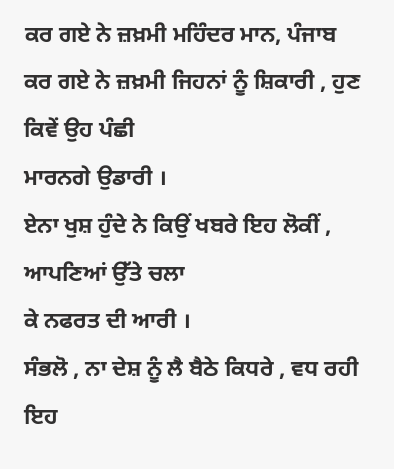ਕਰ ਗਏ ਨੇ ਜ਼ਖ਼ਮੀ ਮਹਿੰਦਰ ਮਾਨ, ਪੰਜਾਬ
ਕਰ ਗਏ ਨੇ ਜ਼ਖ਼ਮੀ ਜਿਹਨਾਂ ਨੂੰ ਸ਼ਿਕਾਰੀ , ਹੁਣ ਕਿਵੇਂ ਉਹ ਪੰਛੀ
ਮਾਰਨਗੇ ਉਡਾਰੀ ।
ਏਨਾ ਖੁਸ਼ ਹੁੰਦੇ ਨੇ ਕਿਉਂ ਖਬਰੇ ਇਹ ਲੋਕੀਂ , ਆਪਣਿਆਂ ਉੱਤੇ ਚਲਾ
ਕੇ ਨਫਰਤ ਦੀ ਆਰੀ ।
ਸੰਭਲੋ , ਨਾ ਦੇਸ਼ ਨੂੰ ਲੈ ਬੈਠੇ ਕਿਧਰੇ , ਵਧ ਰਹੀ ਇਹ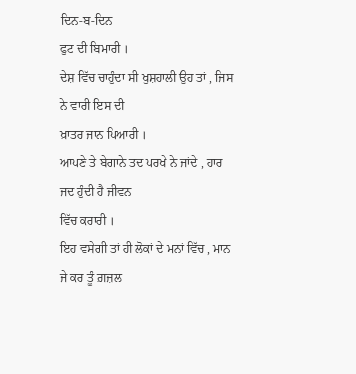ਦਿਨ-ਬ-ਦਿਨ
ਫੁਟ ਦੀ ਬਿਮਾਰੀ ।
ਦੇਸ਼ ਵਿੱਚ ਚਾਹੁੰਦਾ ਸੀ ਖੁਸ਼ਹਾਲੀ ਉਹ ਤਾਂ , ਜਿਸ ਨੇ ਵਾਰੀ ਇਸ ਦੀ
ਖ਼ਾਤਰ ਜਾਨ ਪਿਆਰੀ ।
ਆਪਣੇ ਤੇ ਬੇਗਾਨੇ ਤਦ ਪਰਖੇ ਨੇ ਜਾਂਦੇ , ਹਾਰ ਜਦ ਹੁੰਦੀ ਹੈ ਜੀਵਨ
ਵਿੱਚ ਕਰਾਰੀ ।
ਇਹ ਵਸੇਗੀ ਤਾਂ ਹੀ ਲੋਕਾਂ ਦੇ ਮਨਾਂ ਵਿੱਚ , ਮਾਨ ਜੇ ਕਰ ਤੂੰ ਗ਼ਜ਼ਲ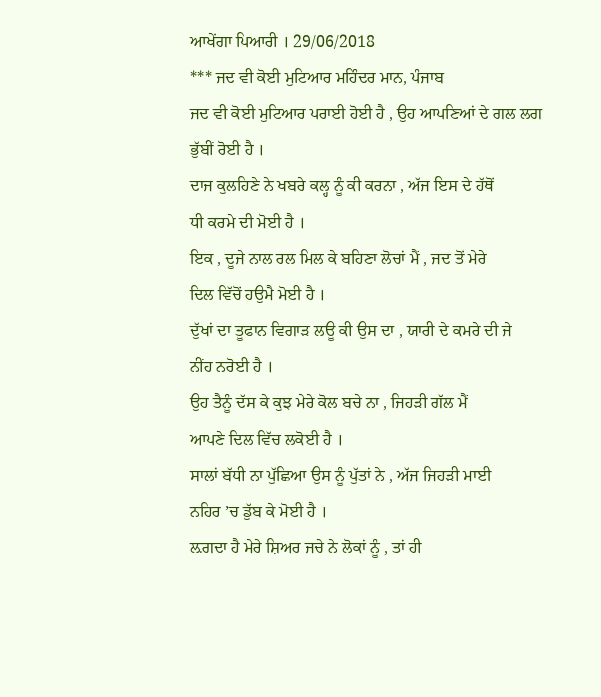ਆਖੇਂਗਾ ਪਿਆਰੀ । 29/06/2018
*** ਜਦ ਵੀ ਕੋਈ ਮੁਟਿਆਰ ਮਹਿੰਦਰ ਮਾਨ, ਪੰਜਾਬ
ਜਦ ਵੀ ਕੋਈ ਮੁਟਿਆਰ ਪਰਾਈ ਹੋਈ ਹੈ , ਉਹ ਆਪਣਿਆਂ ਦੇ ਗਲ ਲਗ
ਭੁੱਬੀਂ ਰੋਈ ਹੈ ।
ਦਾਜ ਕੁਲਹਿਣੇ ਨੇ ਖਬਰੇ ਕਲ੍ਹ ਨੂੰ ਕੀ ਕਰਨਾ , ਅੱਜ ਇਸ ਦੇ ਹੱਥੋਂ
ਧੀ ਕਰਮੇ ਦੀ ਮੋਈ ਹੈ ।
ਇਕ , ਦੂਜੇ ਨਾਲ ਰਲ ਮਿਲ ਕੇ ਬਹਿਣਾ ਲੋਚਾਂ ਮੈਂ , ਜਦ ਤੋਂ ਮੇਰੇ
ਦਿਲ ਵਿੱਚੋਂ ਹਉਮੈ ਮੋਈ ਹੈ ।
ਦੁੱਖਾਂ ਦਾ ਤੂਫਾਨ ਵਿਗਾੜ ਲਊ ਕੀ ਉਸ ਦਾ , ਯਾਰੀ ਦੇ ਕਮਰੇ ਦੀ ਜੇ
ਨੀਂਹ ਨਰੋਈ ਹੈ ।
ਉਹ ਤੈਨੂੰ ਦੱਸ ਕੇ ਕੁਝ ਮੇਰੇ ਕੋਲ ਬਚੇ ਨਾ , ਜਿਹੜੀ ਗੱਲ ਮੈਂ
ਆਪਣੇ ਦਿਲ ਵਿੱਚ ਲਕੋਈ ਹੈ ।
ਸਾਲਾਂ ਬੱਧੀ ਨਾ ਪੁੱਛਿਆ ਉਸ ਨੂੰ ਪੁੱਤਾਂ ਨੇ , ਅੱਜ ਜਿਹੜੀ ਮਾਈ
ਨਹਿਰ ’ਚ ਡੁੱਬ ਕੇ ਮੋਈ ਹੈ ।
ਲ਼ਗਦਾ ਹੈ ਮੇਰੇ ਸ਼ਿਅਰ ਜਚੇ ਨੇ ਲੋਕਾਂ ਨੂੰ , ਤਾਂ ਹੀ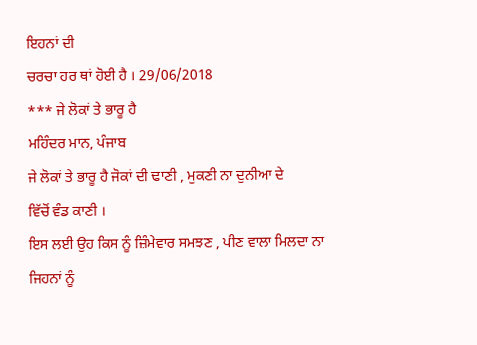ਇਹਨਾਂ ਦੀ
ਚਰਚਾ ਹਰ ਥਾਂ ਹੋਈ ਹੈ । 29/06/2018
*** ਜੇ ਲੋਕਾਂ ਤੇ ਭਾਰੂ ਹੈ
ਮਹਿੰਦਰ ਮਾਨ, ਪੰਜਾਬ
ਜੇ ਲੋਕਾਂ ਤੇ ਭਾਰੂ ਹੈ ਜੋਕਾਂ ਦੀ ਢਾਣੀ , ਮੁਕਣੀ ਨਾ ਦੁਨੀਆ ਦੇ
ਵਿੱਚੋਂ ਵੰਡ ਕਾਣੀ ।
ਇਸ ਲਈ ਉਹ ਕਿਸ ਨੂੰ ਜ਼ਿੰਮੇਵਾਰ ਸਮਝਣ , ਪੀਣ ਵਾਲਾ ਮਿਲਦਾ ਨਾ
ਜਿਹਨਾਂ ਨੂੰ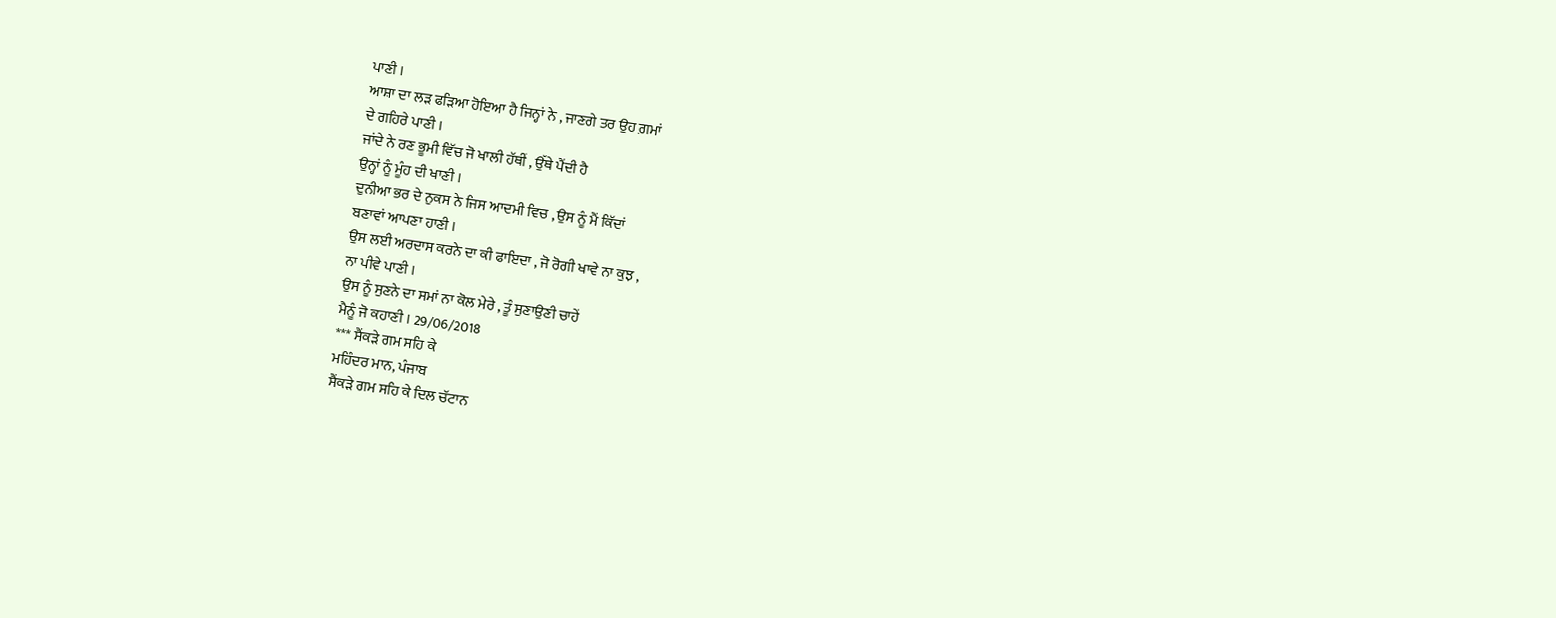ਪਾਣੀ ।
ਆਸ਼ਾ ਦਾ ਲੜ ਫੜਿਆ ਹੋਇਆ ਹੈ ਜਿਨ੍ਹਾਂ ਨੇ , ਜਾਣਗੇ ਤਰ ਉਹ ਗ਼ਮਾਂ
ਦੇ ਗਹਿਰੇ ਪਾਣੀ ।
ਜਾਂਦੇ ਨੇ ਰਣ ਭੂਮੀ ਵਿੱਚ ਜੋ ਖਾਲੀ ਹੱਥੀਂ , ਉੱਥੇ ਪੈਂਦੀ ਹੈ
ਉਨ੍ਹਾਂ ਨੂੰ ਮੂੰਹ ਦੀ ਖਾਣੀ ।
ਦੁਨੀਆ ਭਰ ਦੇ ਨੁਕਸ ਨੇ ਜਿਸ ਆਦਮੀ ਵਿਚ , ਉਸ ਨੂੰ ਮੈਂ ਕਿੱਦਾਂ
ਬਣਾਵਾਂ ਆਪਣਾ ਹਾਣੀ ।
ਉਸ ਲਈ ਅਰਦਾਸ ਕਰਨੇ ਦਾ ਕੀ ਫਾਇਦਾ , ਜੋ ਰੋਗੀ ਖਾਵੇ ਨਾ ਕੁਝ ,
ਨਾ ਪੀਵੇ ਪਾਣੀ ।
ਉਸ ਨੂੰ ਸੁਣਨੇ ਦਾ ਸਮਾਂ ਨਾ ਕੋਲ ਮੇਰੇ , ਤੂੰ ਸੁਣਾਉਣੀ ਚਾਹੇਂ
ਮੈਨੂੰ ਜੋ ਕਹਾਣੀ । 29/06/2018
*** ਸੈਂਕੜੇ ਗਮ ਸਹਿ ਕੇ
ਮਹਿੰਦਰ ਮਾਨ, ਪੰਜਾਬ
ਸੈਂਕੜੇ ਗਮ ਸਹਿ ਕੇ ਦਿਲ ਚੱਟਾਨ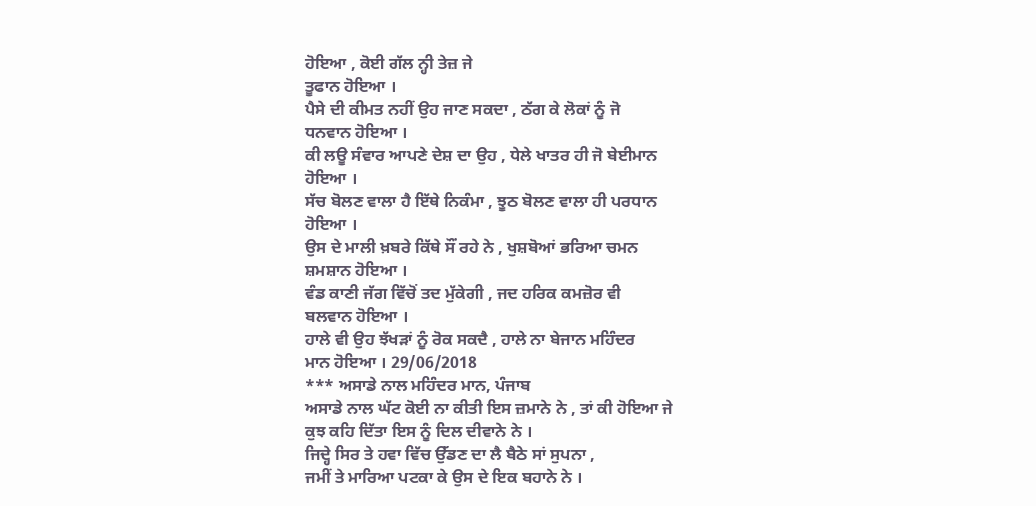ਹੋਇਆ , ਕੋਈ ਗੱਲ ਨ੍ਹੀ ਤੇਜ਼ ਜੇ
ਤੂਫਾਨ ਹੋਇਆ ।
ਪੈਸੇ ਦੀ ਕੀਮਤ ਨਹੀਂ ਉਹ ਜਾਣ ਸਕਦਾ , ਠੱਗ ਕੇ ਲੋਕਾਂ ਨੂੰ ਜੋ
ਧਨਵਾਨ ਹੋਇਆ ।
ਕੀ ਲਊ ਸੰਵਾਰ ਆਪਣੇ ਦੇਸ਼ ਦਾ ਉਹ , ਧੇਲੇ ਖਾਤਰ ਹੀ ਜੋ ਬੇਈਮਾਨ
ਹੋਇਆ ।
ਸੱਚ ਬੋਲਣ ਵਾਲਾ ਹੈ ਇੱਥੇ ਨਿਕੰਮਾ , ਝੂਠ ਬੋਲਣ ਵਾਲਾ ਹੀ ਪਰਧਾਨ
ਹੋਇਆ ।
ਉਸ ਦੇ ਮਾਲੀ ਖ਼ਬਰੇ ਕਿੱਥੇ ਸੌਂ ਰਹੇ ਨੇ , ਖੁਸ਼ਬੋਆਂ ਭਰਿਆ ਚਮਨ
ਸ਼ਮਸ਼ਾਨ ਹੋਇਆ ।
ਵੰਡ ਕਾਣੀ ਜੱਗ ਵਿੱਚੋਂ ਤਦ ਮੁੱਕੇਗੀ , ਜਦ ਹਰਿਕ ਕਮਜ਼ੋਰ ਵੀ
ਬਲਵਾਨ ਹੋਇਆ ।
ਹਾਲੇ ਵੀ ਉਹ ਝੱਖੜਾਂ ਨੂੰ ਰੋਕ ਸਕਦੈ , ਹਾਲੇ ਨਾ ਬੇਜਾਨ ਮਹਿੰਦਰ
ਮਾਨ ਹੋਇਆ । 29/06/2018
*** ਅਸਾਡੇ ਨਾਲ ਮਹਿੰਦਰ ਮਾਨ, ਪੰਜਾਬ
ਅਸਾਡੇ ਨਾਲ ਘੱਟ ਕੋਈ ਨਾ ਕੀਤੀ ਇਸ ਜ਼ਮਾਨੇ ਨੇ , ਤਾਂ ਕੀ ਹੋਇਆ ਜੇ
ਕੁਝ ਕਹਿ ਦਿੱਤਾ ਇਸ ਨੂੰ ਦਿਲ ਦੀਵਾਨੇ ਨੇ ।
ਜਿਦ੍ਹੇ ਸਿਰ ਤੇ ਹਵਾ ਵਿੱਚ ਉੱਡਣ ਦਾ ਲੈ ਬੈਠੇ ਸਾਂ ਸੁਪਨਾ ,
ਜਮੀਂ ਤੇ ਮਾਰਿਆ ਪਟਕਾ ਕੇ ਉਸ ਦੇ ਇਕ ਬਹਾਨੇ ਨੇ ।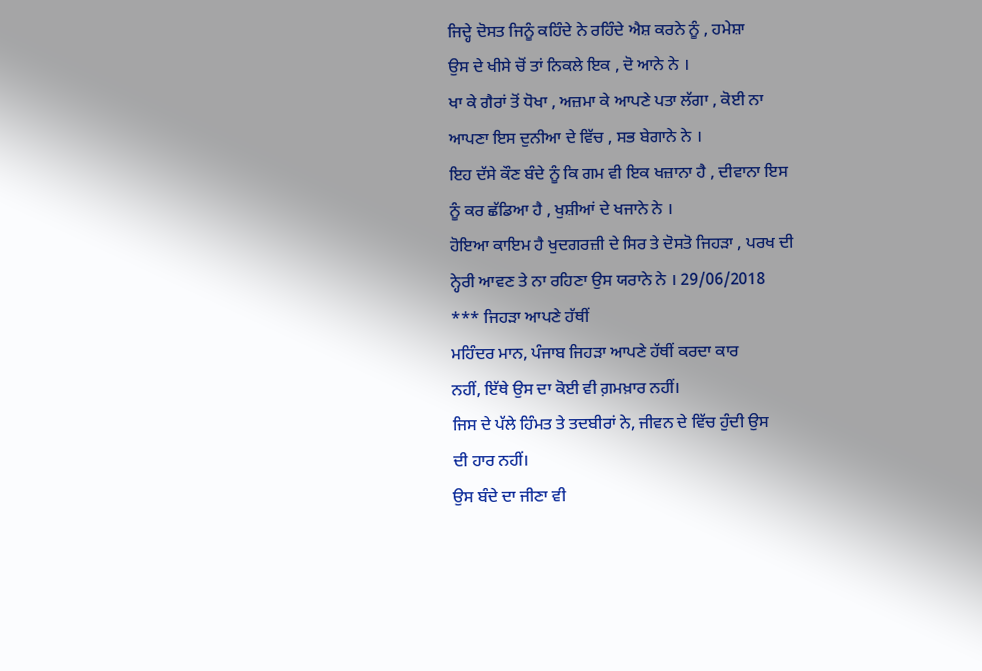ਜਿਦ੍ਹੇ ਦੋਸਤ ਜਿਨੂੰ ਕਹਿੰਦੇ ਨੇ ਰਹਿੰਦੇ ਐਸ਼ ਕਰਨੇ ਨੂੰ , ਹਮੇਸ਼ਾ
ਉਸ ਦੇ ਖੀਸੇ ਚੋਂ ਤਾਂ ਨਿਕਲੇ ਇਕ , ਦੋ ਆਨੇ ਨੇ ।
ਖਾ ਕੇ ਗੈਰਾਂ ਤੋਂ ਧੋਖਾ , ਅਜ਼ਮਾ ਕੇ ਆਪਣੇ ਪਤਾ ਲੱਗਾ , ਕੋਈ ਨਾ
ਆਪਣਾ ਇਸ ਦੁਨੀਆ ਦੇ ਵਿੱਚ , ਸਭ ਬੇਗਾਨੇ ਨੇ ।
ਇਹ ਦੱਸੇ ਕੌਣ ਬੰਦੇ ਨੂੰ ਕਿ ਗਮ ਵੀ ਇਕ ਖਜ਼ਾਨਾ ਹੈ , ਦੀਵਾਨਾ ਇਸ
ਨੂੰ ਕਰ ਛੱਡਿਆ ਹੈ , ਖੁਸ਼ੀਆਂ ਦੇ ਖਜਾਨੇ ਨੇ ।
ਹੋਇਆ ਕਾਇਮ ਹੈ ਖੁਦਗਰਜ਼ੀ ਦੇ ਸਿਰ ਤੇ ਦੋਸਤੋ ਜਿਹੜਾ , ਪਰਖ ਦੀ
ਨ੍ਹੇਰੀ ਆਵਣ ਤੇ ਨਾ ਰਹਿਣਾ ਉਸ ਯਰਾਨੇ ਨੇ । 29/06/2018
*** ਜਿਹੜਾ ਆਪਣੇ ਹੱਥੀਂ
ਮਹਿੰਦਰ ਮਾਨ, ਪੰਜਾਬ ਜਿਹੜਾ ਆਪਣੇ ਹੱਥੀਂ ਕਰਦਾ ਕਾਰ
ਨਹੀਂ, ਇੱਥੇ ਉਸ ਦਾ ਕੋਈ ਵੀ ਗ਼ਮਖ਼ਾਰ ਨਹੀਂ।
ਜਿਸ ਦੇ ਪੱਲੇ ਹਿੰਮਤ ਤੇ ਤਦਬੀਰਾਂ ਨੇ, ਜੀਵਨ ਦੇ ਵਿੱਚ ਹੁੰਦੀ ਉਸ
ਦੀ ਹਾਰ ਨਹੀਂ।
ਉਸ ਬੰਦੇ ਦਾ ਜੀਣਾ ਵੀ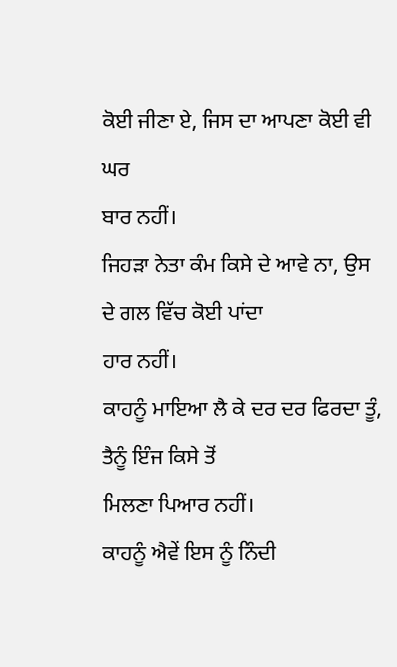ਕੋਈ ਜੀਣਾ ਏ, ਜਿਸ ਦਾ ਆਪਣਾ ਕੋਈ ਵੀ ਘਰ
ਬਾਰ ਨਹੀਂ।
ਜਿਹੜਾ ਨੇਤਾ ਕੰਮ ਕਿਸੇ ਦੇ ਆਵੇ ਨਾ, ਉਸ ਦੇ ਗਲ ਵਿੱਚ ਕੋਈ ਪਾਂਦਾ
ਹਾਰ ਨਹੀਂ।
ਕਾਹਨੂੰ ਮਾਇਆ ਲੈ ਕੇ ਦਰ ਦਰ ਫਿਰਦਾ ਤੂੰ, ਤੈਨੂੰ ਇੰਜ ਕਿਸੇ ਤੋਂ
ਮਿਲਣਾ ਪਿਆਰ ਨਹੀਂ।
ਕਾਹਨੂੰ ਐਵੇਂ ਇਸ ਨੂੰ ਨਿੰਦੀ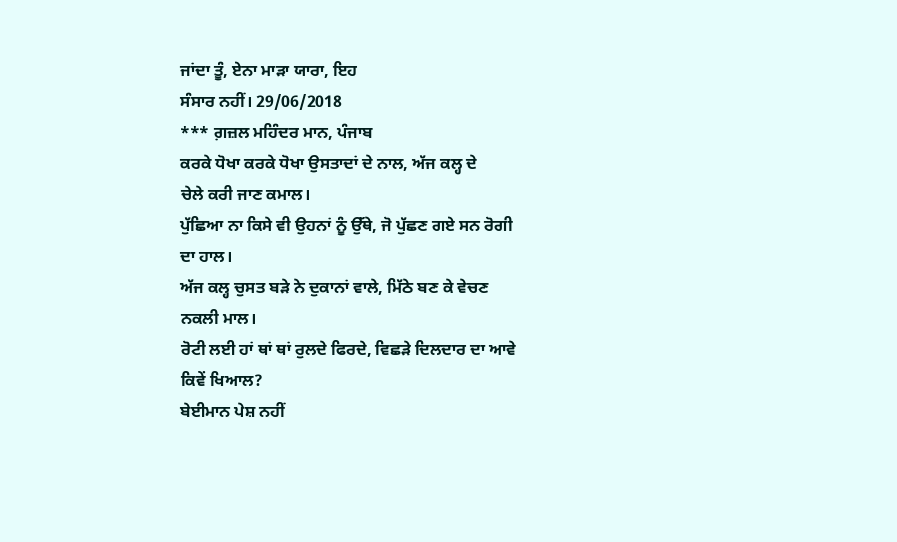ਜਾਂਦਾ ਤੂੰ, ਏਨਾ ਮਾੜਾ ਯਾਰਾ, ਇਹ
ਸੰਸਾਰ ਨਹੀਂ। 29/06/2018
*** ਗ਼ਜ਼ਲ ਮਹਿੰਦਰ ਮਾਨ, ਪੰਜਾਬ
ਕਰਕੇ ਧੋਖਾ ਕਰਕੇ ਧੋਖਾ ਉਸਤਾਦਾਂ ਦੇ ਨਾਲ, ਅੱਜ ਕਲ੍ਹ ਦੇ
ਚੇਲੇ ਕਰੀ ਜਾਣ ਕਮਾਲ।
ਪੁੱਛਿਆ ਨਾ ਕਿਸੇ ਵੀ ਉਹਨਾਂ ਨੂੰ ਉੱਥੇ, ਜੋ ਪੁੱਛਣ ਗਏ ਸਨ ਰੋਗੀ
ਦਾ ਹਾਲ।
ਅੱਜ ਕਲ੍ਹ ਚੁਸਤ ਬੜੇ ਨੇ ਦੁਕਾਨਾਂ ਵਾਲੇ, ਮਿੱਠੇ ਬਣ ਕੇ ਵੇਚਣ
ਨਕਲੀ ਮਾਲ।
ਰੋਟੀ ਲਈ ਹਾਂ ਥਾਂ ਥਾਂ ਰੁਲਦੇ ਫਿਰਦੇ, ਵਿਛੜੇ ਦਿਲਦਾਰ ਦਾ ਆਵੇ
ਕਿਵੇਂ ਖਿਆਲ?
ਬੇਈਮਾਨ ਪੇਸ਼ ਨਹੀਂ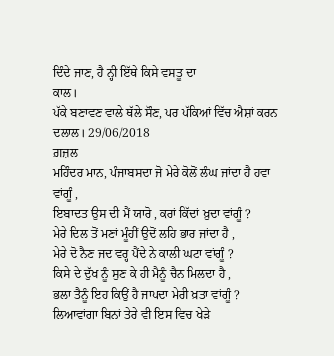ਦਿੰਦੇ ਜਾਣ, ਹੈ ਨ੍ਹੀ ਇੱਥੇ ਕਿਸੇ ਵਸਤੂ ਦਾ
ਕਾਲ।
ਪੱਕੇ ਬਣਾਵਣ ਵਾਲੇ ਥੱਲੇ ਸੌਣ, ਪਰ ਪੱਕਿਆਂ ਵਿੱਚ ਐਸ਼ਾਂ ਕਰਨ
ਦਲਾਲ। 29/06/2018
ਗ਼ਜ਼ਲ
ਮਹਿੰਦਰ ਮਾਨ, ਪੰਜਾਬਸਦਾ ਜੋ ਮੇਰੇ ਕੋਲੋਂ ਲੰਘ ਜਾਂਦਾ ਹੈ ਹਵਾ
ਵਾਂਗੂੰ ,
ਇਬਾਦਤ ਉਸ ਦੀ ਮੈਂ ਯਾਰੋ , ਕਰਾਂ ਕਿੱਦਾਂ ਖ਼ੁਦਾ ਵਾਂਗੂੰ ?
ਮੇਰੇ ਦਿਲ ਤੋਂ ਮਣਾਂ ਮੂੰਹੀਂ ਉਦੋਂ ਲਹਿ ਭਾਰ ਜਾਂਦਾ ਹੈ ,
ਮੇਰੇ ਦੋ ਨੈਣ ਜਦ ਵਰ੍ਹ ਪੈਂਦੇ ਨੇ ਕਾਲੀ ਘਟਾ ਵਾਂਗੂੰ ?
ਕਿਸੇ ਦੇ ਦੁੱਖ ਨੂੰ ਸੁਣ ਕੇ ਹੀ ਮੈਨੂੰ ਚੈਨ ਮਿਲਦਾ ਹੈ ,
ਭਲਾ ਤੈਨੂੰ ਇਹ ਕਿਉਂ ਹੈ ਜਾਪਦਾ ਮੇਰੀ ਖ਼ਤਾ ਵਾਂਗੂੰ ?
ਲਿਆਵਾਂਗਾ ਬਿਨਾਂ ਤੇਰੇ ਵੀ ਇਸ ਵਿਚ ਖੇੜੇ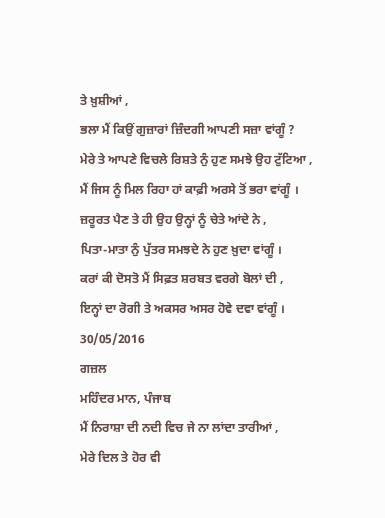ਤੇ ਖ਼ੁਸ਼ੀਆਂ ,
ਭਲਾ ਮੈਂ ਕਿਉਂ ਗੁਜ਼ਾਰਾਂ ਜ਼ਿੰਦਗੀ ਆਪਣੀ ਸਜ਼ਾ ਵਾਂਗੂੰ ?
ਮੇਰੇ ਤੇ ਆਪਣੇ ਵਿਚਲੇ ਰਿਸ਼ਤੇ ਨੁੰ ਹੁਣ ਸਮਝੇ ਉਹ ਟੁੱਟਿਆ ,
ਮੈਂ ਜਿਸ ਨੂੰ ਮਿਲ ਰਿਹਾ ਹਾਂ ਕਾਫ਼ੀ ਅਰਸੇ ਤੋਂ ਭਰਾ ਵਾਂਗੂੰ ।
ਜ਼ਰੂਰਤ ਪੈਣ ਤੇ ਹੀ ਉਹ ਉਨ੍ਹਾਂ ਨੂੰ ਚੇਤੇ ਆਂਦੇ ਨੇ ,
ਪਿਤਾ-ਮਾਤਾ ਨੁੰ ਪੁੱਤਰ ਸਮਝਦੇ ਨੇ ਹੁਣ ਖ਼ੁਦਾ ਵਾਂਗੂੰ ।
ਕਰਾਂ ਕੀ ਦੋਸਤੋ ਮੈਂ ਸਿਫ਼ਤ ਸ਼ਰਬਤ ਵਰਗੇ ਬੋਲਾਂ ਦੀ ,
ਇਨ੍ਹਾਂ ਦਾ ਰੋਗੀ ਤੇ ਅਕਸਰ ਅਸਰ ਹੋਵੇ ਦਵਾ ਵਾਂਗੂੰ ।
30/05/2016
ਗਜ਼ਲ
ਮਹਿੰਦਰ ਮਾਨ, ਪੰਜਾਬ
ਮੈਂ ਨਿਰਾਸ਼ਾ ਦੀ ਨਦੀ ਵਿਚ ਜੇ ਨਾ ਲਾਂਦਾ ਤਾਰੀਆਂ ,
ਮੇਰੇ ਦਿਲ ਤੇ ਹੋਰ ਵੀ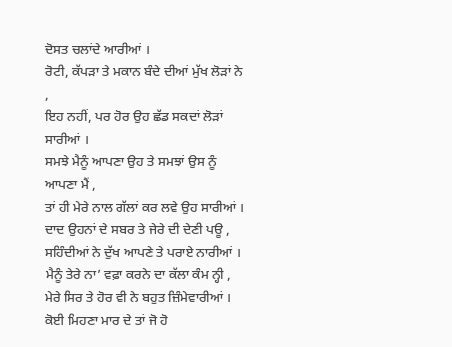ਦੋਸਤ ਚਲਾਂਦੇ ਆਰੀਆਂ ।
ਰੋਟੀ, ਕੱਪੜਾ ਤੇ ਮਕਾਨ ਬੰਦੇ ਦੀਆਂ ਮੁੱਖ ਲੋੜਾਂ ਨੇ ,
ਇਹ ਨਹੀਂ, ਪਰ ਹੋਰ ਉਹ ਛੱਡ ਸਕਦਾਂ ਲੋੜਾਂ ਸਾਰੀਆਂ ।
ਸਮਝੇ ਮੈਨੂੰ ਆਪਣਾ ਉਹ ਤੇ ਸਮਝਾਂ ਉਸ ਨੂੰ ਆਪਣਾ ਮੈਂ ,
ਤਾਂ ਹੀ ਮੇਰੇ ਨਾਲ ਗੱਲਾਂ ਕਰ ਲਵੇ ਉਹ ਸਾਰੀਆਂ ।
ਦਾਦ ਉਹਨਾਂ ਦੇ ਸਬਰ ਤੇ ਜੇਰੇ ਦੀ ਦੇਣੀ ਪਊ ,
ਸਹਿੰਦੀਆਂ ਨੇ ਦੁੱਖ ਆਪਣੇ ਤੇ ਪਰਾਏ ਨਾਰੀਆਂ ।
ਮੈਨੂੰ ਤੇਰੇ ਨਾ’ ਵਫ਼ਾ ਕਰਨੇ ਦਾ ਕੱਲਾ ਕੰਮ ਨ੍ਹੀ ,
ਮੇਰੇ ਸਿਰ ਤੇ ਹੋਰ ਵੀ ਨੇ ਬਹੁਤ ਜ਼ਿੰਮੇਵਾਰੀਆਂ ।
ਕੋਈ ਮਿਹਣਾ ਮਾਰ ਦੇ ਤਾਂ ਜੋ ਹੋ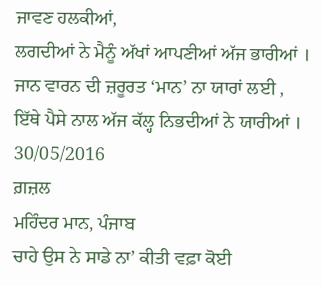ਜਾਵਣ ਹਲਕੀਆਂ,
ਲਗਦੀਆਂ ਨੇ ਮੈਨੂੰ ਅੱਖਾਂ ਆਪਣੀਆਂ ਅੱਜ ਭਾਰੀਆਂ ।
ਜਾਨ ਵਾਰਨ ਦੀ ਜ਼ਰੂਰਤ ‘ਮਾਨ’ ਨਾ ਯਾਰਾਂ ਲਈ ,
ਇੱਥੇ ਪੈਸੇ ਨਾਲ ਅੱਜ ਕੱਲ੍ਹ ਨਿਭਦੀਆਂ ਨੇ ਯਾਰੀਆਂ ।
30/05/2016
ਗ਼ਜ਼ਲ
ਮਹਿੰਦਰ ਮਾਨ, ਪੰਜਾਬ
ਚਾਹੇ ਉਸ ਨੇ ਸਾਡੇ ਨਾ’ ਕੀਤੀ ਵਫ਼ਾ ਕੋਈ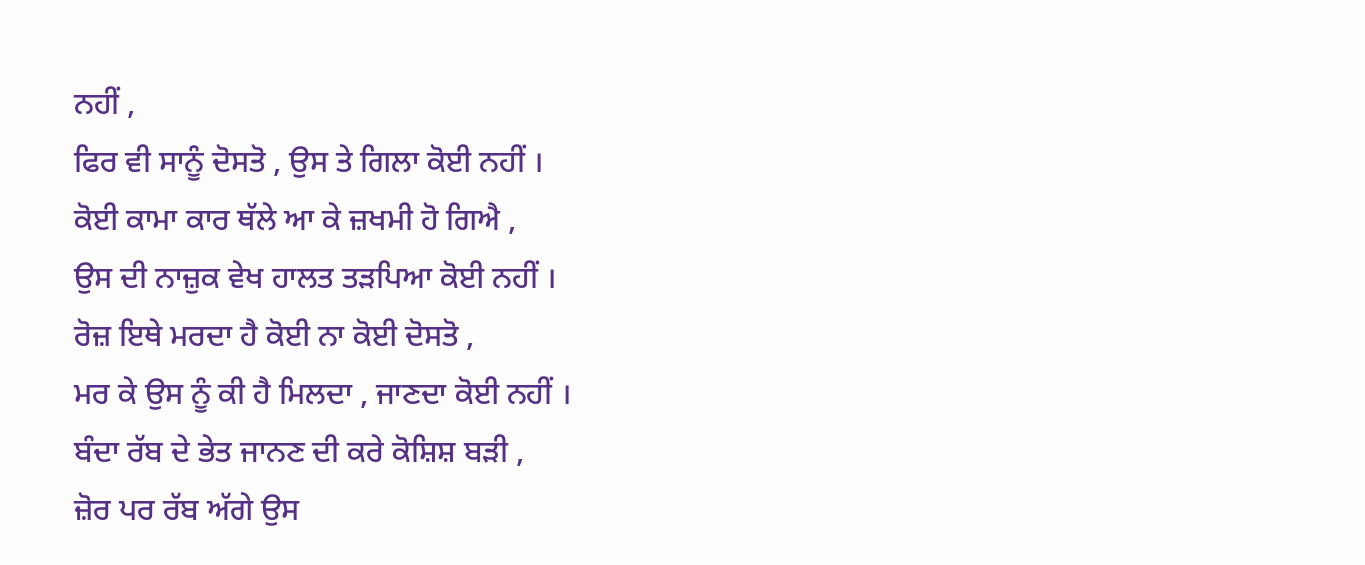ਨਹੀਂ ,
ਫਿਰ ਵੀ ਸਾਨੂੰ ਦੋਸਤੋ , ਉਸ ਤੇ ਗਿਲਾ ਕੋਈ ਨਹੀਂ ।
ਕੋਈ ਕਾਮਾ ਕਾਰ ਥੱਲੇ ਆ ਕੇ ਜ਼ਖਮੀ ਹੋ ਗਿਐ ,
ਉਸ ਦੀ ਨਾਜ਼ੁਕ ਵੇਖ ਹਾਲਤ ਤੜਪਿਆ ਕੋਈ ਨਹੀਂ ।
ਰੋਜ਼ ਇਥੇ ਮਰਦਾ ਹੈ ਕੋਈ ਨਾ ਕੋਈ ਦੋਸਤੋ ,
ਮਰ ਕੇ ਉਸ ਨੂੰ ਕੀ ਹੈ ਮਿਲਦਾ , ਜਾਣਦਾ ਕੋਈ ਨਹੀਂ ।
ਬੰਦਾ ਰੱਬ ਦੇ ਭੇਤ ਜਾਨਣ ਦੀ ਕਰੇ ਕੋਸ਼ਿਸ਼ ਬੜੀ ,
ਜ਼ੋਰ ਪਰ ਰੱਬ ਅੱਗੇ ਉਸ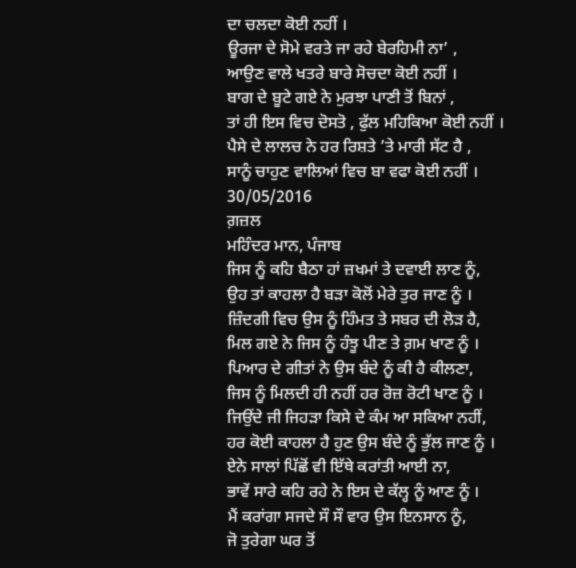ਦਾ ਚਲਦਾ ਕੋਈ ਨਹੀਂ ।
ਊਰਜਾ ਦੇ ਸੋਮੇ ਵਰਤੇ ਜਾ ਰਹੇ ਬੇਰਹਿਮੀ ਨਾ’ ,
ਆਉਣ ਵਾਲੇ ਖਤਰੇ ਬਾਰੇ ਸੋਚਦਾ ਕੋਈ ਨਹੀਂ ।
ਬਾਗ ਦੇ ਬੂਟੇ ਗਏ ਨੇ ਮੁਰਝਾ ਪਾਣੀ ਤੋਂ ਬਿਨਾਂ ,
ਤਾਂ ਹੀ ਇਸ ਵਿਚ ਦੋਸਤੋ , ਫੁੱਲ ਮਹਿਕਿਆ ਕੋਈ ਨਹੀਂ ।
ਪੈਸੇ ਦੇ ਲਾਲਚ ਨੇ ਹਰ ਰਿਸ਼ਤੇ ’ਤੇ ਮਾਰੀ ਸੱਟ ਹੈ ,
ਸਾਨੂੰ ਚਾਹੁਣ ਵਾਲਿਆਂ ਵਿਚ ਬਾ ਵਫਾ ਕੋਈ ਨਹੀਂ ।
30/05/2016
ਗ਼ਜ਼ਲ
ਮਹਿੰਦਰ ਮਾਨ, ਪੰਜਾਬ
ਜਿਸ ਨੂੰ ਕਹਿ ਬੈਠਾ ਹਾਂ ਜ਼ਖਮਾਂ ਤੇ ਦਵਾਈ ਲਾਣ ਨੂੰ,
ਉਹ ਤਾਂ ਕਾਹਲਾ ਹੈ ਬੜਾ ਕੋਲੋਂ ਮੇਰੇ ਤੁਰ ਜਾਣ ਨੂੰ ।
ਜ਼ਿੰਦਗੀ ਵਿਚ ਉਸ ਨੂੰ ਹਿੰਮਤ ਤੇ ਸਬਰ ਦੀ ਲੋੜ ਹੈ,
ਮਿਲ ਗਏ ਨੇ ਜਿਸ ਨੂੰ ਹੰਝੂ ਪੀਣ ਤੇ ਗ਼ਮ ਖਾਣ ਨੂੰ ।
ਪਿਆਰ ਦੇ ਗੀਤਾਂ ਨੇ ਉਸ ਬੰਦੇ ਨੂੰ ਕੀ ਹੈ ਕੀਲਣਾ,
ਜਿਸ ਨੂੰ ਮਿਲਦੀ ਹੀ ਨਹੀਂ ਹਰ ਰੋਜ਼ ਰੋਟੀ ਖਾਣ ਨੂੰ ।
ਜਿਉਂਦੇ ਜੀ ਜਿਹੜਾ ਕਿਸੇ ਦੇ ਕੰਮ ਆ ਸਕਿਆ ਨਹੀਂ,
ਹਰ ਕੋਈ ਕਾਹਲਾ ਹੈ ਹੁਣ ਉਸ ਬੰਦੇ ਨੂੰ ਭੁੱਲ ਜਾਣ ਨੂੰ ।
ਏਨੇ ਸਾਲਾਂ ਪਿੱਛੋਂ ਵੀ ਇੱਥੇ ਕਰਾਂਤੀ ਆਈ ਨਾ,
ਭਾਵੇਂ ਸਾਰੇ ਕਹਿ ਰਹੇ ਨੇ ਇਸ ਦੇ ਕੱਲ੍ਹ ਨੂੰ ਆਣ ਨੂੰ ।
ਮੈਂ ਕਰਾਂਗਾ ਸਜਦੇ ਸੌ ਸੌ ਵਾਰ ਉਸ ਇਨਸਾਨ ਨੂੰ,
ਜੋ ਤੁਰੇਗਾ ਘਰ ਤੋਂ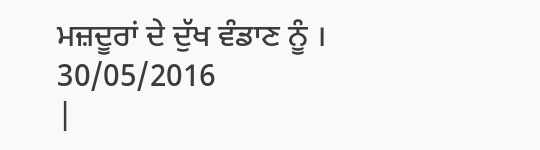ਮਜ਼ਦੂਰਾਂ ਦੇ ਦੁੱਖ ਵੰਡਾਣ ਨੂੰ ।
30/05/2016
|